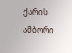ქარის ამბორი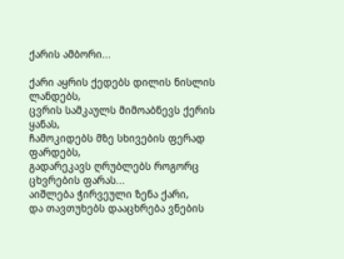ქარის ამბორი...

ქარი აყრის ქედებს დილის ნისლის ლანდებს,
ცვრის სამკაულს მიმოაბნევს ქერის ყანას,
ჩამოკიდებს მზე სხივების ფერად ფარდებს,
გადარეკავს ღრუბლებს როგორც ცხვრების ფარას...
აიშლება ჭირვეული ზენა ქარი,
და თავთუხებს დააცხრება ვნების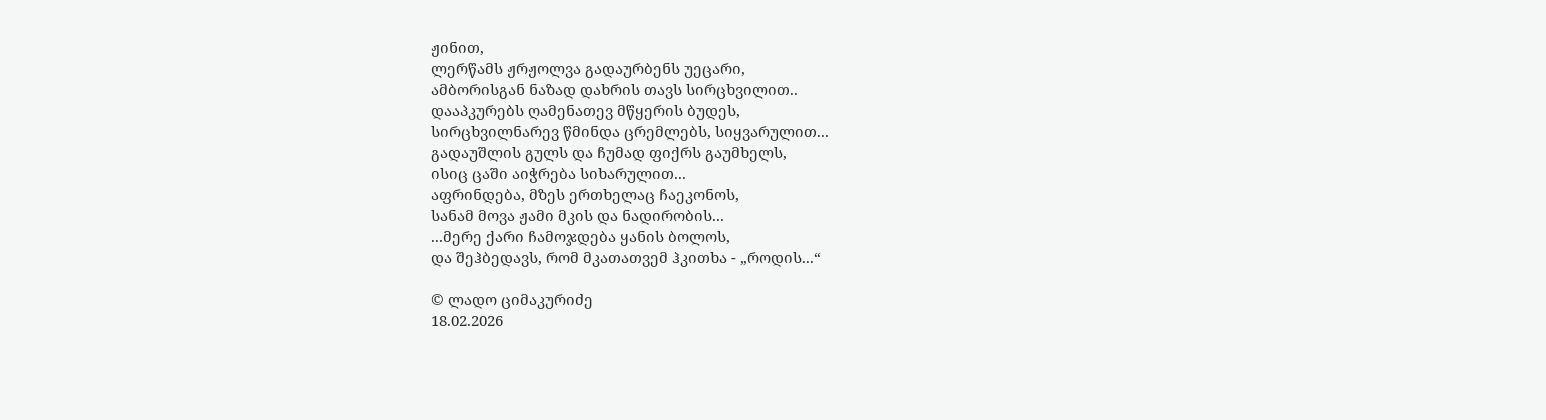ჟინით,
ლერწამს ჟრჟოლვა გადაურბენს უეცარი,
ამბორისგან ნაზად დახრის თავს სირცხვილით..
დააპკურებს ღამენათევ მწყერის ბუდეს,
სირცხვილნარევ წმინდა ცრემლებს, სიყვარულით...
გადაუშლის გულს და ჩუმად ფიქრს გაუმხელს,
ისიც ცაში აიჭრება სიხარულით...
აფრინდება, მზეს ერთხელაც ჩაეკონოს,
სანამ მოვა ჟამი მკის და ნადირობის...
...მერე ქარი ჩამოჯდება ყანის ბოლოს,
და შეჰბედავს, რომ მკათათვემ ჰკითხა - „როდის...“

© ლადო ციმაკურიძე
18.02.2026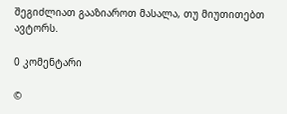შეგიძლიათ გააზიაროთ მასალა, თუ მიუთითებთ ავტორს.

0 კომენტარი

©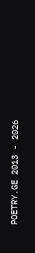POETRY.GE 2013 - 2026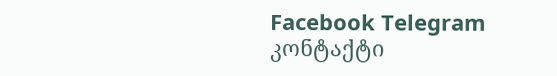Facebook Telegram კონტაქტი